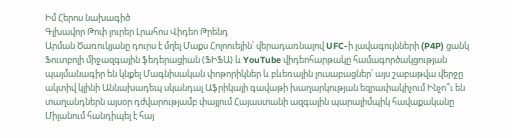Իմ Հերոս նախագիծ
Գլխավոր Թոփ լուրեր Լրահոս Վիդեո Թրենդ
Արման Ծառուկյանը դուրս է մղել Մաքս Հոլոուեյին՝ վերադառնալով UFC-ի լավագույնների (P4P) ցանկ Ֆուտբոլի միջազգային ֆեդերացիան (ՖԻՖԱ) և YouTube վիդեոհարթակը համագործակցության պայմանագիր են կնքել Մագնիսական փոթորիկներ և բևեռային լուսաբացներ՝ այս շաբաթվա վերջը ակտիվ կլինի Աննախադեպ սկանդալ Աֆրիկայի գավաթի խաղարկության եզրափակիչում Ինչո՞ւ են տաղանդներն այսօր դժվարությամբ փայլում Հայաստանի ազգային պարալիմպիկ հավաքականը Միլանում հանդիպել է հայ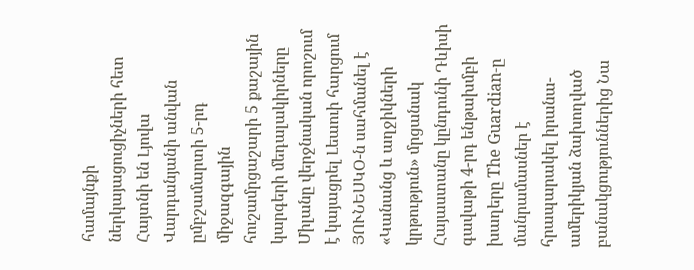համայնքի ներկայացուցիչների հետ Հայտնի են Լյովա Վարդանյանի անվան ըմբշամարտի 5-րդ միջազգային հուշամրցաշարի 5 քաշային կարգերի մեդալակիրները Միլանը վերջնական որոշում է կայացրել Լեաուի հարցում ՅՈՒՆԵՍԿՕ-ն սահմանել է «Կանանց և աղջիկների կրթություն» մրցանակ Հայաստանը կընդունի Դևիսի գավաթի 4-րդ ենթախմբի խաղերը The Guardian-ը մանրամասներ է հրապարակել իրանա-ամերիկյան ձախողված բանակցություններից Նա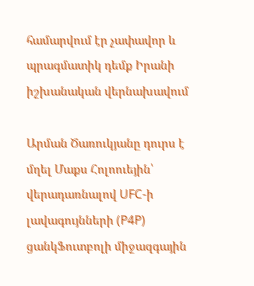համարվում էր չափավոր և պրագմատիկ դեմք Իրանի իշխանական վերնախավում

Արման Ծառուկյանը դուրս է մղել Մաքս Հոլոուեյին՝ վերադառնալով UFC-ի լավագույնների (P4P) ցանկՖուտբոլի միջազգային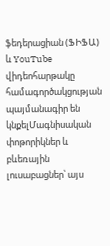ֆեդերացիան (ՖԻՖԱ) և YouTube վիդեոհարթակը համագործակցության պայմանագիր են կնքելՄագնիսական փոթորիկներ և բևեռային լուսաբացներ՝ այս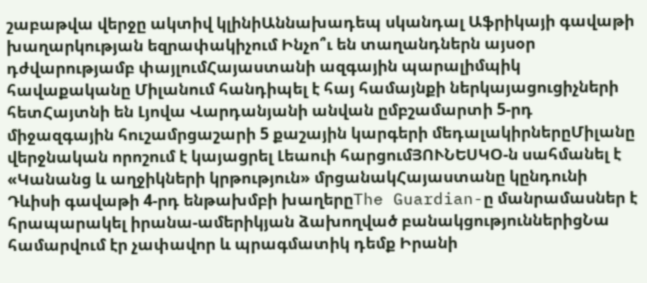շաբաթվա վերջը ակտիվ կլինիԱննախադեպ սկանդալ Աֆրիկայի գավաթի խաղարկության եզրափակիչում Ինչո՞ւ են տաղանդներն այսօր դժվարությամբ փայլումՀայաստանի ազգային պարալիմպիկ հավաքականը Միլանում հանդիպել է հայ համայնքի ներկայացուցիչների հետՀայտնի են Լյովա Վարդանյանի անվան ըմբշամարտի 5-րդ միջազգային հուշամրցաշարի 5 քաշային կարգերի մեդալակիրներըՄիլանը վերջնական որոշում է կայացրել Լեաուի հարցումՅՈՒՆԵՍԿՕ-ն սահմանել է «Կանանց և աղջիկների կրթություն» մրցանակՀայաստանը կընդունի Դևիսի գավաթի 4-րդ ենթախմբի խաղերըThe Guardian-ը մանրամասներ է հրապարակել իրանա-ամերիկյան ձախողված բանակցություններիցՆա համարվում էր չափավոր և պրագմատիկ դեմք Իրանի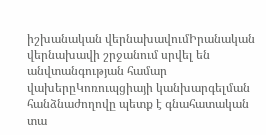իշխանական վերնախավումԻրանական վերնախավի շրջանում սրվել են անվտանգության համար վախերըԿոռուպցիայի կանխարգելման հանձնաժողովը պետք է գնահատական տա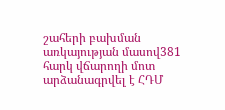շահերի բախման առկայության մասով381 հարկ վճարողի մոտ արձանագրվել է ՀԴՄ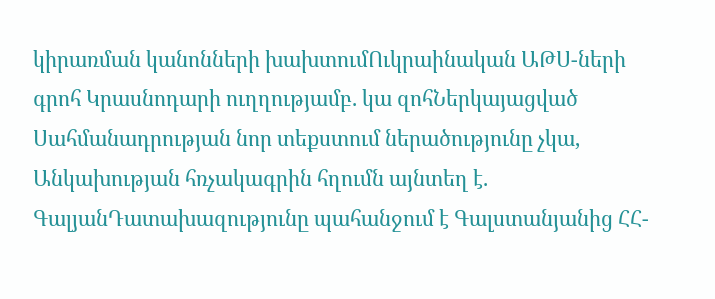կիրառման կանոնների խախտումՈւկրաինական ԱԹՍ-ների գրոհ Կրասնոդարի ուղղությամբ. կա զոհՆերկայացված Սահմանադրության նոր տեքստում ներածությունը չկա, Անկախության հռչակագրին հղումն այնտեղ է. ԳալյանԴատախազությունը պահանջում է Գալստանյանից ՀՀ-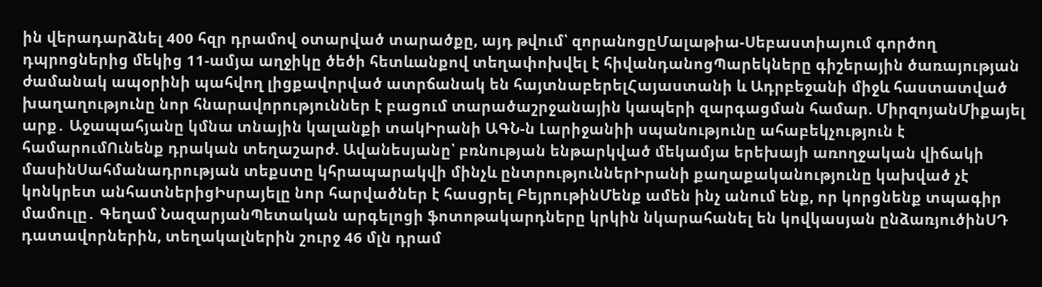ին վերադարձնել 400 հզր դրամով օտարված տարածքը, այդ թվում՝ զորանոցըՄալաթիա-Սեբաստիայում գործող դպրոցներից մեկից 11-ամյա աղջիկը ծեծի հետևանքով տեղափոխվել է հիվանդանոցՊարեկները գիշերային ծառայության ժամանակ ապօրինի պահվող լիցքավորված ատրճանակ են հայտնաբերելՀայաստանի և Ադրբեջանի միջև հաստատված խաղաղությունը նոր հնարավորություններ է բացում տարածաշրջանային կապերի զարգացման համար. ՄիրզոյանՄիքայել արք․ Աջապահյանը կմնա տնային կալանքի տակԻրանի ԱԳՆ-ն Լարիջանիի սպանությունը ահաբեկչություն է համարումՈւնենք դրական տեղաշարժ. Ավանեսյանը՝ բռնության ենթարկված մեկամյա երեխայի առողջական վիճակի մասինՍահմանադրության տեքստը կհրապարակվի մինչև ընտրություններԻրանի քաղաքականությունը կախված չէ կոնկրետ անհատներիցԻսրայելը նոր հարվածներ է հասցրել ԲեյրութինՄենք ամեն ինչ անում ենք, որ կորցնենք տպագիր մամուլը․ Գեղամ ՆազարյանՊետական արգելոցի ֆոտոթակարդները կրկին նկարահանել են կովկասյան ընձառյուծինՍԴ դատավորներին, տեղակալներին շուրջ 46 մլն դրամ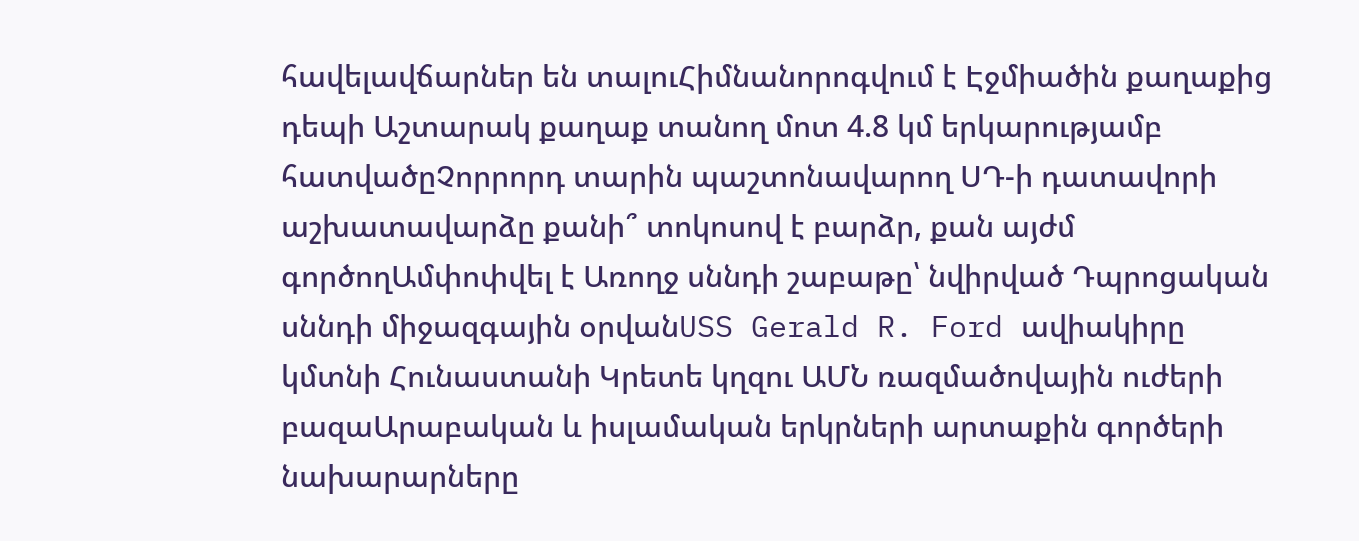հավելավճարներ են տալուՀիմնանորոգվում է Էջմիածին քաղաքից դեպի Աշտարակ քաղաք տանող մոտ 4.8 կմ երկարությամբ հատվածըՉորրորդ տարին պաշտոնավարող ՍԴ-ի դատավորի աշխատավարձը քանի՞ տոկոսով է բարձր, քան այժմ գործողԱմփոփվել է Առողջ սննդի շաբաթը՝ նվիրված Դպրոցական սննդի միջազգային օրվանUSS Gerald R. Ford ավիակիրը կմտնի Հունաստանի Կրետե կղզու ԱՄՆ ռազմածովային ուժերի բազաԱրաբական և իսլամական երկրների արտաքին գործերի նախարարները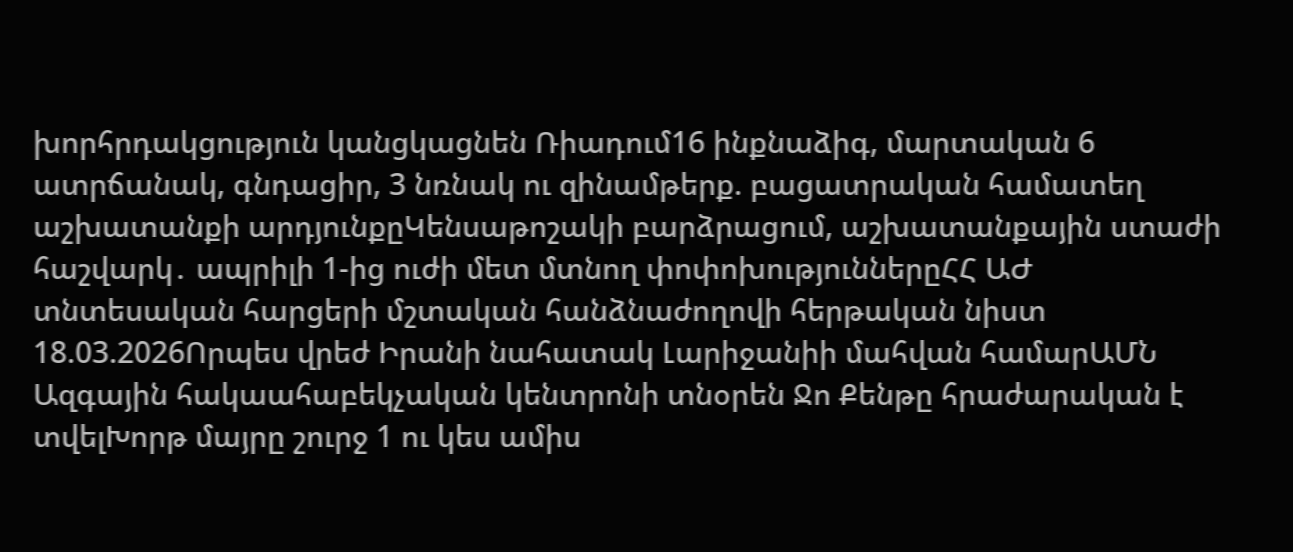խորհրդակցություն կանցկացնեն Ռիադում16 ինքնաձիգ, մարտական 6 ատրճանակ, գնդացիր, 3 նռնակ ու զինամթերք. բացատրական համատեղ աշխատանքի արդյունքըԿենսաթոշակի բարձրացում, աշխատանքային ստաժի հաշվարկ․ ապրիլի 1-ից ուժի մետ մտնող փոփոխություններըՀՀ ԱԺ տնտեսական հարցերի մշտական հանձնաժողովի հերթական նիստ 18.03.2026Որպես վրեժ Իրանի նահատակ Լարիջանիի մահվան համարԱՄՆ Ազգային հակաահաբեկչական կենտրոնի տնօրեն Ջո Քենթը հրաժարական է տվելԽորթ մայրը շուրջ 1 ու կես ամիս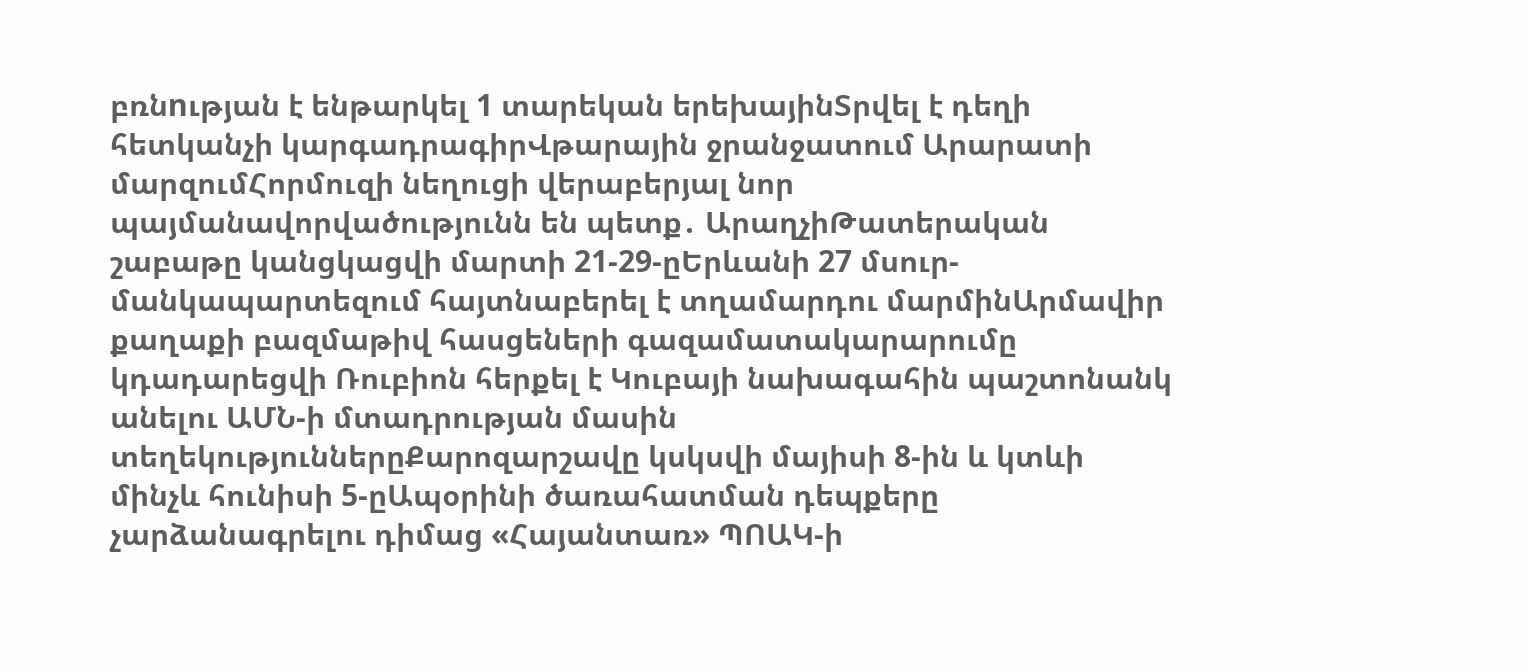բռնnւթյան է ենթարկել 1 տարեկան երեխայինՏրվել է դեղի հետկանչի կարգադրագիրՎթարային ջրանջատում Արարատի մարզումՀորմուզի նեղուցի վերաբերյալ նոր պայմանավորվածությունն են պետք․ ԱրաղչիԹատերական շաբաթը կանցկացվի մարտի 21-29-ըԵրևանի 27 մսուր-մանկապարտեզում հայտնաբերել է տղամարդու մարմինԱրմավիր քաղաքի բազմաթիվ հասցեների գազամատակարարումը կդադարեցվի Ռուբիոն հերքել է Կուբայի նախագահին պաշտոնանկ անելու ԱՄՆ-ի մտադրության մասին տեղեկություններըՔարոզարշավը կսկսվի մայիսի 8-ին և կտևի մինչև հունիսի 5-ըԱպօրինի ծառահատման դեպքերը չարձանագրելու դիմաց «Հայանտառ» ՊՈԱԿ-ի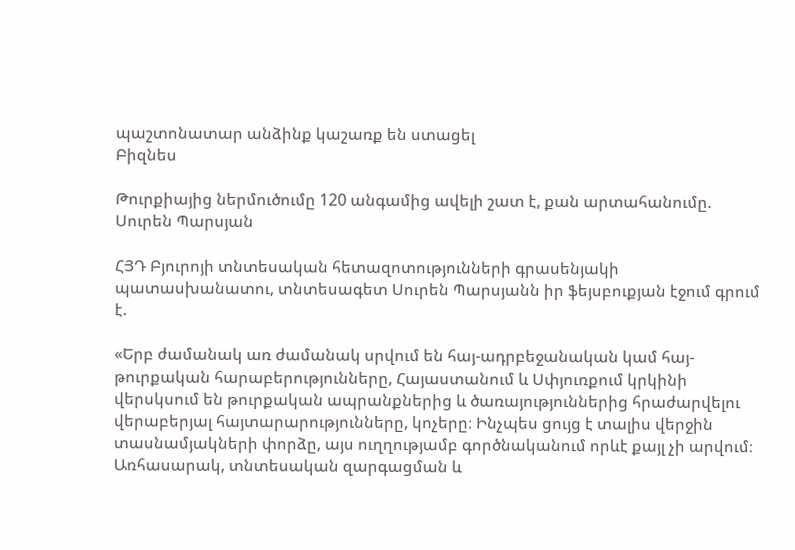պաշտոնատար անձինք կաշառք են ստացել
Բիզնես

Թուրքիայից ներմուծումը 120 անգամից ավելի շատ է, քան արտահանումը. Սուրեն Պարսյան

ՀՅԴ Բյուրոյի տնտեսական հետազոտությունների գրասենյակի պատասխանատու, տնտեսագետ Սուրեն Պարսյանն իր ֆեյսբուքյան էջում գրում է.

«Երբ ժամանակ առ ժամանակ սրվում են հայ-ադրբեջանական կամ հայ-թուրքական հարաբերությունները, Հայաստանում և Սփյուռքում կրկինի վերսկսում են թուրքական ապրանքներից և ծառայություններից հրաժարվելու վերաբերյալ հայտարարությունները, կոչերը։ Ինչպես ցույց է տալիս վերջին տասնամյակների փորձը, այս ուղղությամբ գործնականում որևէ քայլ չի արվում։ Առհասարակ, տնտեսական զարգացման և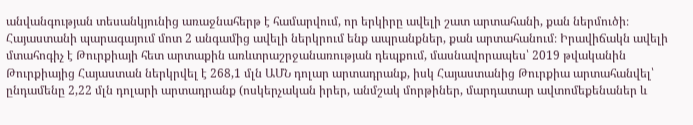անվանգության տեսանկյունից առաջնահերթ է համարվում, որ երկիրը ավելի շատ արտահանի, քան ներմուծի։ Հայաստանի պարագայում մոտ 2 անգամից ավելի ներկրում ենք ապրանքներ, քան արտահանում։ Իրավիճակն ավելի մտահոգիչ է Թուրքիայի հետ արտաքին առևտրաշրջանառության դեպքում, մասնավորապես՝ 2019 թվականին Թուրքիայից Հայաստան ներկրվել է 268,1 մլն ԱՄՆ դոլար արտադրանք, իսկ Հայաստանից Թուրքիա արտահանվել՝ ընդամենը 2,22 մլն դոլարի արտադրանք (ոսկերչական իրեր, անմշակ մորթիներ, մարդատար ավտոմեքենաներ և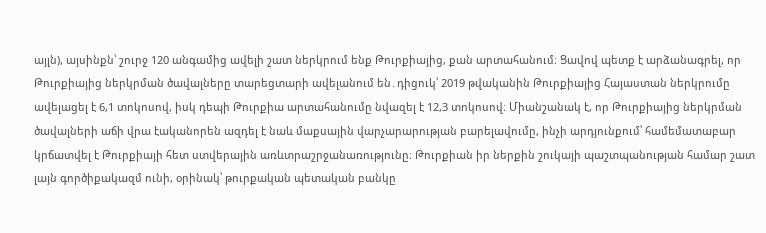այլն), այսինքն՝ շուրջ 120 անգամից ավելի շատ ներկրում ենք Թուրքիայից, քան արտահանում։ Ցավով պետք է արձանագրել, որ Թուրքիայից ներկրման ծավալները տարեցտարի ավելանում են․դիցուկ՝ 2019 թվականին Թուրքիայից Հայաստան ներկրումը ավելացել է 6,1 տոկոսով, իսկ դեպի Թուրքիա արտահանումը նվազել է 12,3 տոկոսով։ Միանշանակ է, որ Թուրքիայից ներկրման ծավալների աճի վրա էականորեն ազդել է նաև մաքսային վարչարարության բարելավումը, ինչի արդյունքում՝ համեմատաբար կրճատվել է Թուրքիայի հետ ստվերային առևտրաշրջանառությունը։ Թուրքիան իր ներքին շուկայի պաշտպանության համար շատ լայն գործիքակազմ ունի, օրինակ՝ թուրքական պետական բանկը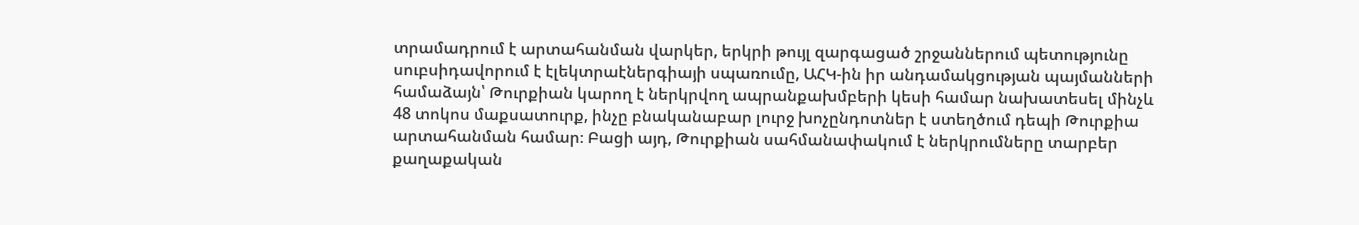տրամադրում է արտահանման վարկեր, երկրի թույլ զարգացած շրջաններում պետությունը սուբսիդավորում է էլեկտրաէներգիայի սպառումը, ԱՀԿ-ին իր անդամակցության պայմանների համաձայն՝ Թուրքիան կարող է ներկրվող ապրանքախմբերի կեսի համար նախատեսել մինչև 48 տոկոս մաքսատուրք, ինչը բնականաբար լուրջ խոչընդոտներ է ստեղծում դեպի Թուրքիա արտահանման համար։ Բացի այդ, Թուրքիան սահմանափակում է ներկրումները տարբեր քաղաքական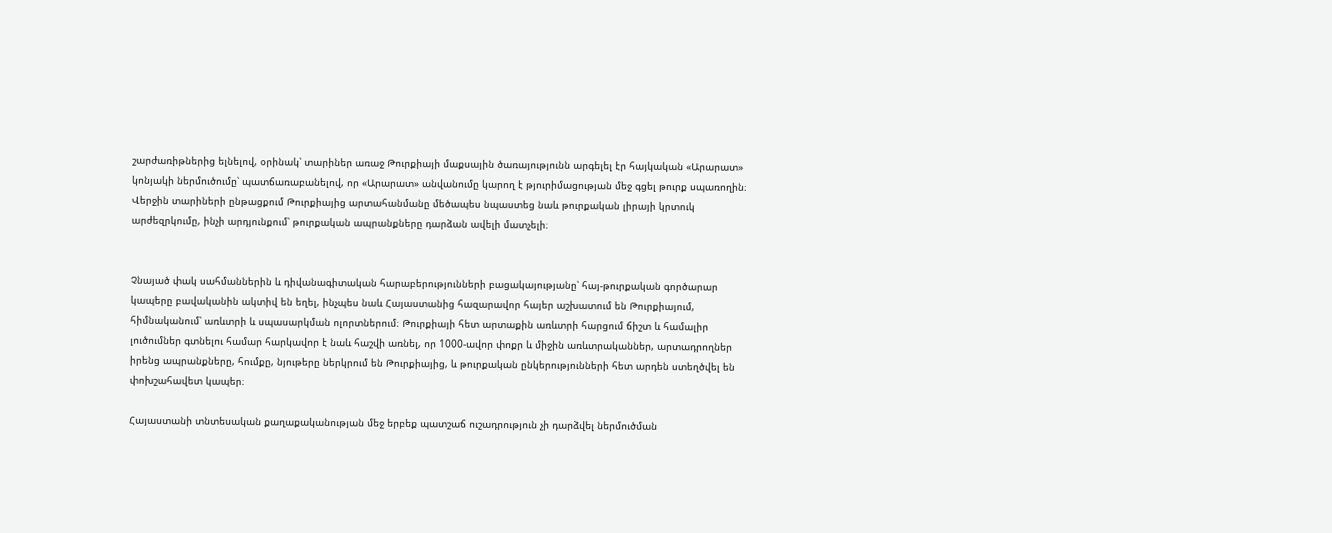շարժառիթներից ելնելով, օրինակ՝ տարիներ առաջ Թուրքիայի մաքսային ծառայությունն արգելել էր հայկական «Արարատ» կոնյակի ներմուծումը՝ պատճառաբանելով, որ «Արարատ» անվանումը կարող է թյուրիմացության մեջ գցել թուրք սպառողին։ Վերջին տարիների ընթացքում Թուրքիայից արտահանմանը մեծապես նպաստեց նաև թուրքական լիրայի կրտուկ արժեզրկումը, ինչի արդյունքում՝ թուրքական ապրանքները դարձան ավելի մատչելի։


Չնայած փակ սահմաններին և դիվանագիտական հարաբերությունների բացակայությանը՝ հայ-թուրքական գործարար կապերը բավականին ակտիվ են եղել, ինչպես նաև Հայաստանից հազարավոր հայեր աշխատում են Թուրքիայում, հիմնականում՝ առևտրի և սպասարկման ոլորտներում։ Թուրքիայի հետ արտաքին առևտրի հարցում ճիշտ և համալիր լուծումներ գտնելու համար հարկավոր է նաև հաշվի առնել, որ 1000-ավոր փոքր և միջին առևտրականներ, արտադրողներ իրենց ապրանքները, հումքը, նյութերը ներկրում են Թուրքիայից, և թուրքական ընկերությունների հետ արդեն ստեղծվել են փոխշահավետ կապեր։

Հայաստանի տնտեսական քաղաքականության մեջ երբեք պատշաճ ուշադրություն չի դարձվել ներմուծման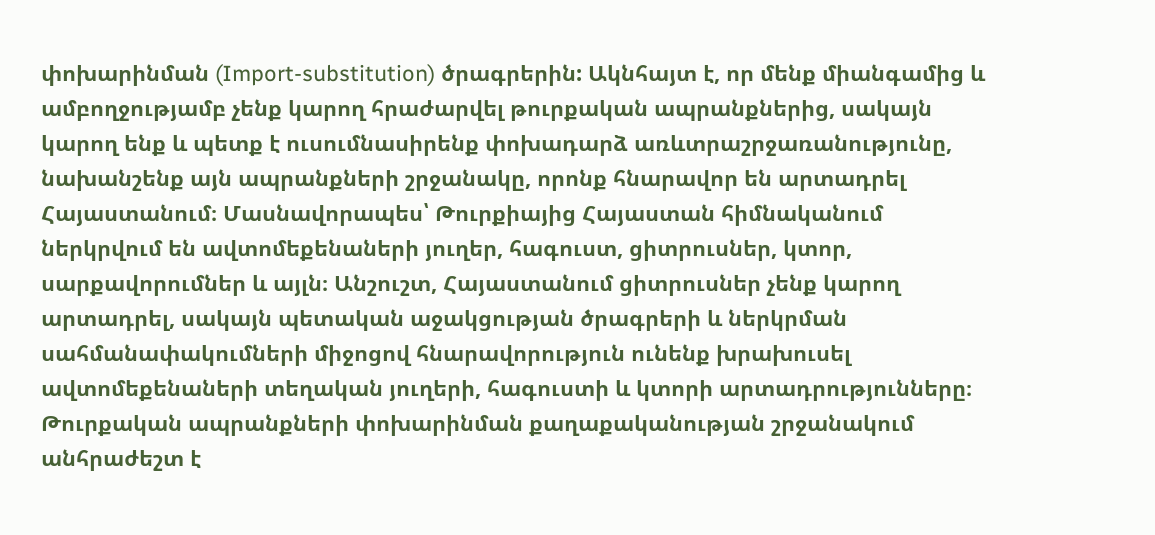փոխարինման (Import-substitution) ծրագրերին: Ակնհայտ է, որ մենք միանգամից և ամբողջությամբ չենք կարող հրաժարվել թուրքական ապրանքներից, սակայն կարող ենք և պետք է ուսումնասիրենք փոխադարձ առևտրաշրջառանությունը, նախանշենք այն ապրանքների շրջանակը, որոնք հնարավոր են արտադրել Հայաստանում։ Մասնավորապես՝ Թուրքիայից Հայաստան հիմնականում ներկրվում են ավտոմեքենաների յուղեր, հագուստ, ցիտրուսներ, կտոր, սարքավորումներ և այլն։ Անշուշտ, Հայաստանում ցիտրուսներ չենք կարող արտադրել, սակայն պետական աջակցության ծրագրերի և ներկրման սահմանափակումների միջոցով հնարավորություն ունենք խրախուսել ավտոմեքենաների տեղական յուղերի, հագուստի և կտորի արտադրությունները։ Թուրքական ապրանքների փոխարինման քաղաքականության շրջանակում անհրաժեշտ է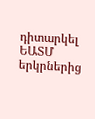դիտարկել ԵԱՏՄ երկրներից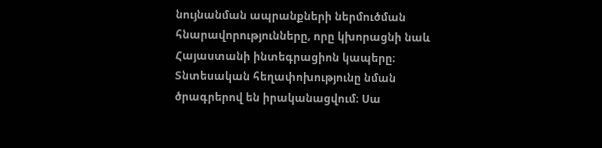նույնանման ապրանքների ներմուծման հնարավորությունները, որը կխորացնի նաև Հայաստանի ինտեգրացիոն կապերը։ Տնտեսական հեղափոխությունը նման ծրագրերով են իրականացվում։ Սա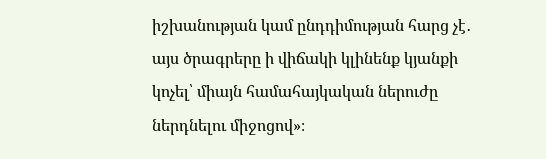իշխանության կամ ընդդիմության հարց չէ․ այս ծրագրերը ի վիճակի կլինենք կյանքի կոչել՝ միայն համահայկական ներուժը ներդնելու միջոցով»։